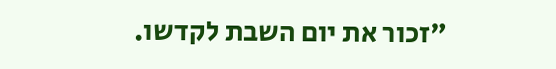"זכור את יום השבת לקדשו.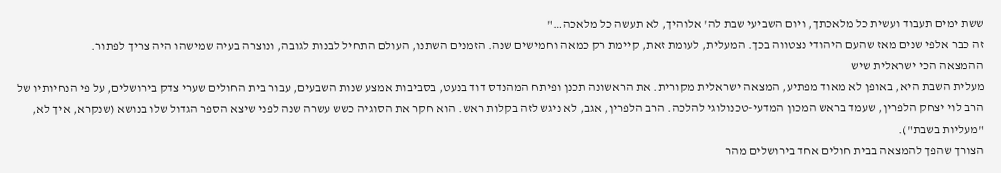ששת ימים תעבוד ועשית כל מלאכתך, ויום השביעי שבת לה' אלוהיך, לא תעשה כל מלאכה…"
זה כבר אלפי שנים מאז שהעם היהודי נצטווה בכך. המעלית, לעומת זאת, קיימת רק כמאה וחמישים שנה. הזמנים השתנו, העולם התחיל לבנות לגובה, ונוצרה בעיה שמישהו היה צריך לפתור.
ההמצאה הכי ישראלית שיש
מעלית השבת היא, באופן לא מאוד מפתיע, המצאה ישראלית מקורית. את הראשונה תכנן ופיתח המהנדס דוד בנעט, בסביבות אמצע שנות השבעים, עבור בית החולים שערי צדק בירושלים, על פי הנחיותיו של הרב לוי יצחק הלפרין, שעמד בראש המכון המדעי-טכנולוגי להלכה. הרב הלפרין, אגב, לא ניגש לזה בקלות ראש. הוא חקר את הסוגיה כשש עשרה שנה לפני שיצא הספר הגדול שלו בנושא (שנקרא, איך לא, "מעליות בשבת").
הצורך שהפך להמצאה בבית חולים אחד בירושלים מהר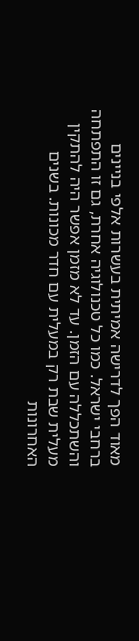מאוד הפך לדרישה אמיתית בעשרות אלפי בניינים ברחבי ישראל. כמו כל טכנולוגיה אחרת, גם זו התפתחה והשתכללה עם הזמן. עד לא מזמן אפשר היה להתקין מעלית שבת רק במעלית עם חדר מכונות. בשנים האחרונות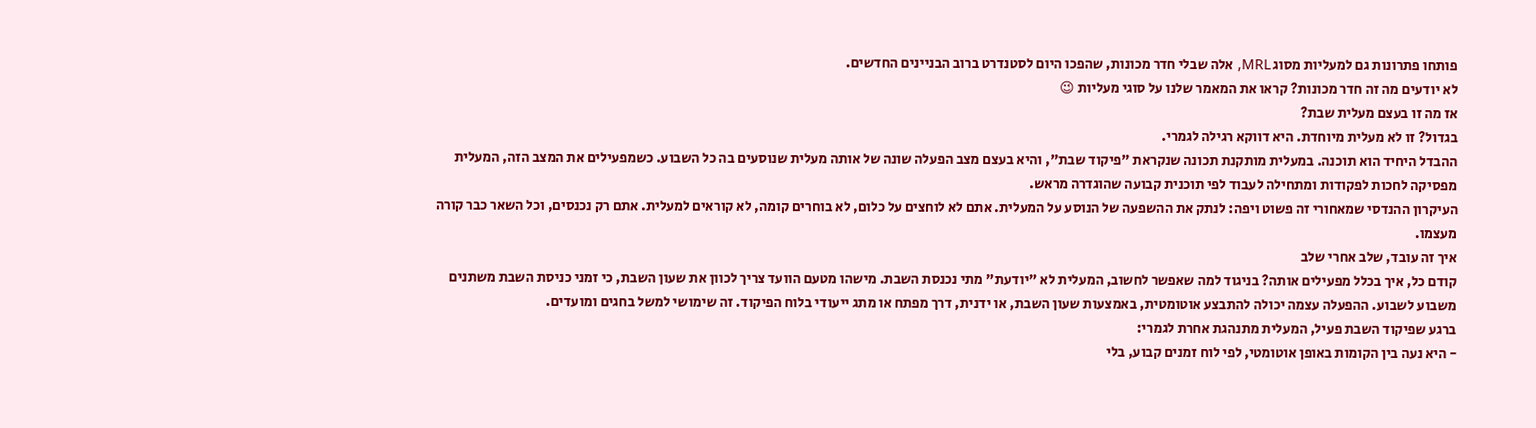פותחו פתרונות גם למעליות מסוג MRL, אלה שבלי חדר מכונות, שהפכו היום לסטנדרט ברוב הבניינים החדשים.
לא יודעים מה זה חדר מכונות? קראו את המאמר שלנו על סוגי מעליות 😉
אז מה זו בעצם מעלית שבת?
בגדול? זו לא מעלית מיוחדת. היא דווקא רגילה לגמרי.
ההבדל היחיד הוא תוכנה. במעלית מותקנת תכונה שנקראת "פיקוד שבת", והיא בעצם מצב הפעלה שונה של אותה מעלית שנוסעים בה כל השבוע. כשמפעילים את המצב הזה, המעלית מפסיקה לחכות לפקודות ומתחילה לעבוד לפי תוכנית קבועה שהוגדרה מראש.
העיקרון ההנדסי שמאחורי זה פשוט ויפה: לנתק את ההשפעה של הנוסע על המעלית. אתם לא לוחצים על כלום, לא בוחרים קומה, לא קוראים למעלית. אתם רק נכנסים, וכל השאר כבר קורה מעצמו.
איך זה עובד, שלב אחרי שלב
קודם כל, איך בכלל מפעילים אותה? בניגוד למה שאפשר לחשוב, המעלית לא "יודעת" מתי נכנסת השבת. מישהו מטעם הוועד צריך לכוון את שעון השבת, כי זמני כניסת השבת משתנים משבוע לשבוע. ההפעלה עצמה יכולה להתבצע אוטומטית, באמצעות שעון השבת, או ידנית, דרך מפתח או מתג ייעודי בלוח הפיקוד. זה שימושי למשל בחגים ומועדים.
ברגע שפיקוד השבת פעיל, המעלית מתנהגת אחרת לגמרי:
- היא נעה בין הקומות באופן אוטומטי, לפי לוח זמנים קבוע, בלי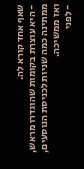שאף אחד קורא לה.
- היא עוצרת בקומות שהוגדרו מראש, ממתינה כמה שניות לכניסת הנוסעים, ואז ממשיכה.
- לפני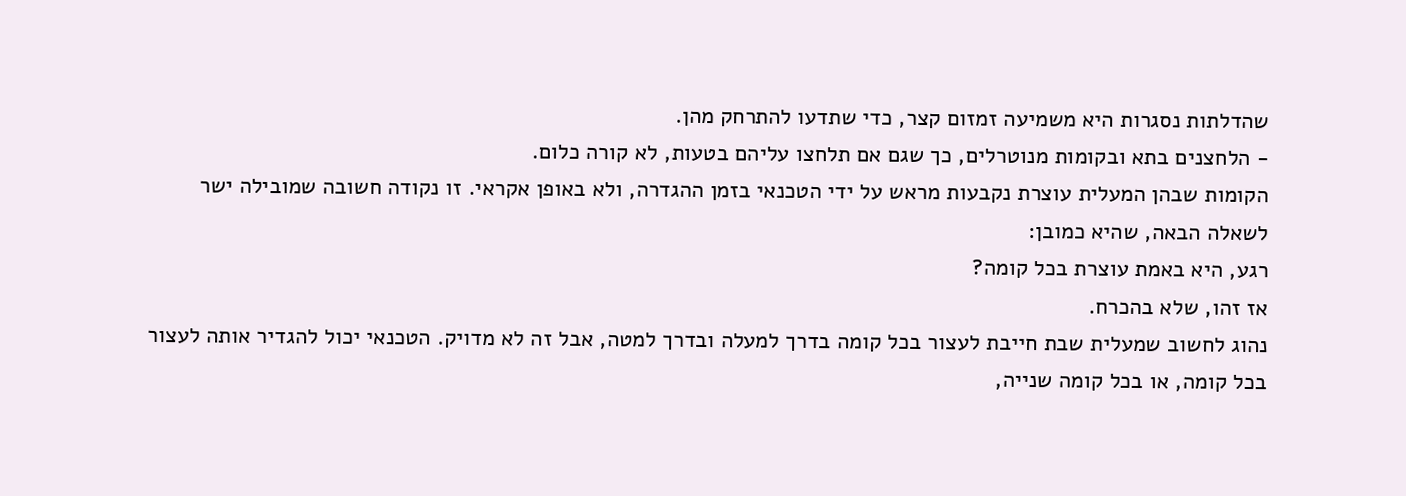שהדלתות נסגרות היא משמיעה זמזום קצר, כדי שתדעו להתרחק מהן.
- הלחצנים בתא ובקומות מנוטרלים, כך שגם אם תלחצו עליהם בטעות, לא קורה כלום.
הקומות שבהן המעלית עוצרת נקבעות מראש על ידי הטכנאי בזמן ההגדרה, ולא באופן אקראי. זו נקודה חשובה שמובילה ישר לשאלה הבאה, שהיא כמובן:
רגע, היא באמת עוצרת בכל קומה?
אז זהו, שלא בהכרח.
נהוג לחשוב שמעלית שבת חייבת לעצור בכל קומה בדרך למעלה ובדרך למטה, אבל זה לא מדויק. הטכנאי יכול להגדיר אותה לעצור בכל קומה, או בכל קומה שנייה,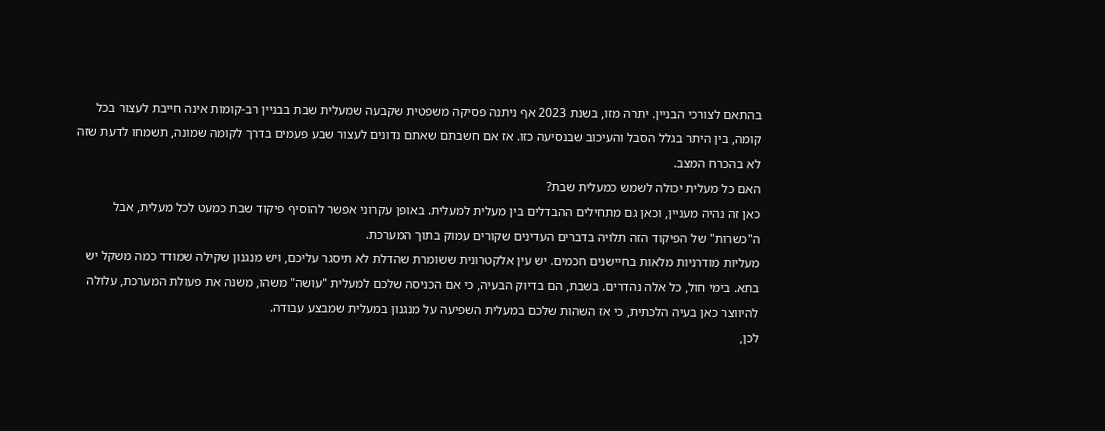בהתאם לצורכי הבניין. יתרה מזו, בשנת 2023 אף ניתנה פסיקה משפטית שקבעה שמעלית שבת בבניין רב-קומות אינה חייבת לעצור בכל קומה, בין היתר בגלל הסבל והעיכוב שבנסיעה כזו. אז אם חשבתם שאתם נדונים לעצור שבע פעמים בדרך לקומה שמונה, תשמחו לדעת שזה לא בהכרח המצב.
האם כל מעלית יכולה לשמש כמעלית שבת?
כאן זה נהיה מעניין, וכאן גם מתחילים ההבדלים בין מעלית למעלית. באופן עקרוני אפשר להוסיף פיקוד שבת כמעט לכל מעלית, אבל ה"כשרות" של הפיקוד הזה תלויה בדברים העדינים שקורים עמוק בתוך המערכת.
מעליות מודרניות מלאות בחיישנים חכמים. יש עין אלקטרונית ששומרת שהדלת לא תיסגר עליכם, ויש מנגנון שקילה שמודד כמה משקל יש בתא. בימי חול, כל אלה נהדרים. בשבת, הם בדיוק הבעיה, כי אם הכניסה שלכם למעלית "עושה" משהו, משנה את פעולת המערכת, עלולה להיווצר כאן בעיה הלכתית, כי אז השהות שלכם במעלית השפיעה על מנגנון במעלית שמבצע עבודה.
לכן,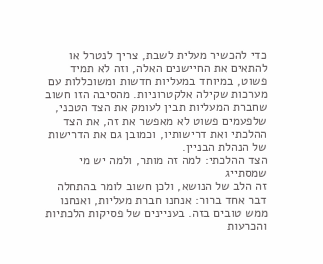כדי להכשיר מעלית לשבת, צריך לנטרל או להתאים את החיישנים האלה, וזה לא תמיד פשוט, במיוחד במעליות חדשות ומשוכללות עם מערכות שקילה אלקטרוניות. מהסיבה הזו חשוב שחברת המעליות תבין לעומק את הצד הטכני, שלפעמים פשוט לא מאפשר את זה, את הצד ההלכתי ואת דרישותיו, וכמובן גם את הדרישות של הנהלת הבניין.
הצד ההלכתי: למה זה מותר, ולמה יש מי שמסתייג
זה הלב של הנושא, ולכן חשוב לומר בהתחלה דבר אחד ברור: אנחנו חברת מעליות, ואנחנו ממש טובים בזה. בעניינים של פסיקות הלכתיות והכרעות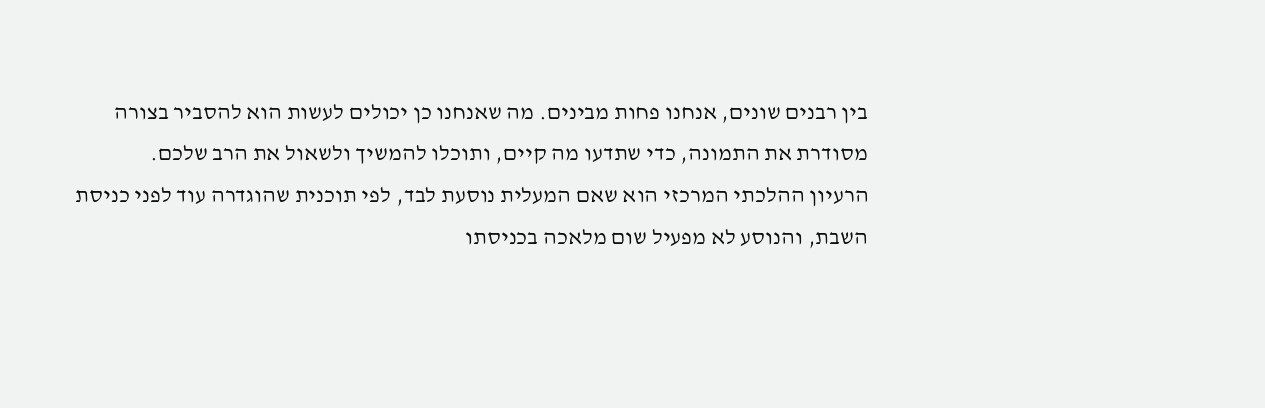בין רבנים שונים, אנחנו פחות מבינים. מה שאנחנו כן יכולים לעשות הוא להסביר בצורה מסודרת את התמונה, כדי שתדעו מה קיים, ותוכלו להמשיך ולשאול את הרב שלכם.
הרעיון ההלכתי המרכזי הוא שאם המעלית נוסעת לבד, לפי תוכנית שהוגדרה עוד לפני כניסת השבת, והנוסע לא מפעיל שום מלאכה בכניסתו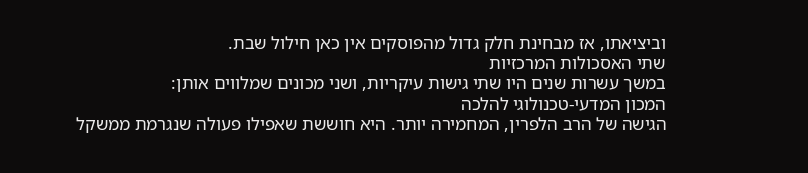וביציאתו, אז מבחינת חלק גדול מהפוסקים אין כאן חילול שבת.
שתי האסכולות המרכזיות
במשך עשרות שנים היו שתי גישות עיקריות, ושני מכונים שמלווים אותן:
המכון המדעי-טכנולוגי להלכה
הגישה של הרב הלפרין, המחמירה יותר. היא חוששת שאפילו פעולה שנגרמת ממשקל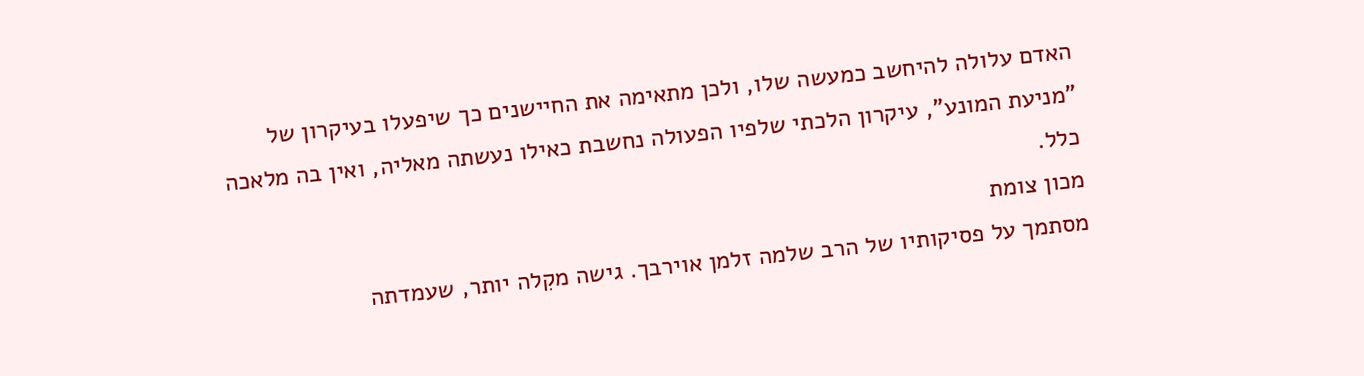האדם עלולה להיחשב כמעשה שלו, ולכן מתאימה את החיישנים כך שיפעלו בעיקרון של "מניעת המונע", עיקרון הלכתי שלפיו הפעולה נחשבת כאילו נעשתה מאליה, ואין בה מלאכה כלל.
מכון צומת
מסתמך על פסיקותיו של הרב שלמה זלמן אוירבך. גישה מקִלה יותר, שעמדתה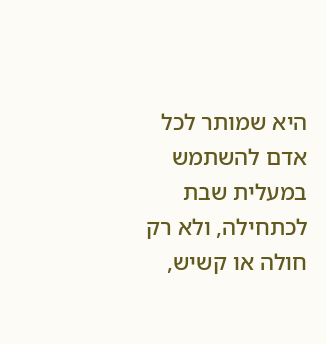היא שמותר לכל אדם להשתמש במעלית שבת לכתחילה, ולא רק חולה או קשיש,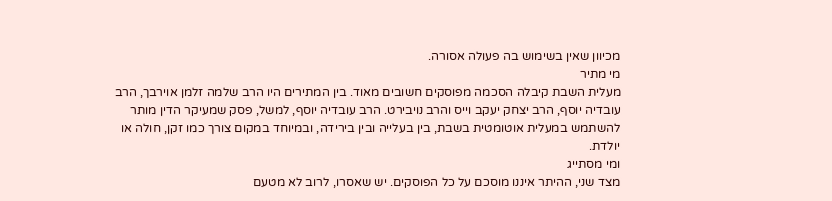מכיוון שאין בשימוש בה פעולה אסורה.
מי מתיר
מעלית השבת קיבלה הסכמה מפוסקים חשובים מאוד. בין המתירים היו הרב שלמה זלמן אוירבך, הרב עובדיה יוסף, הרב יצחק יעקב וייס והרב נויבירט. הרב עובדיה יוסף, למשל, פסק שמעיקר הדין מותר להשתמש במעלית אוטומטית בשבת, בין בעלייה ובין בירידה, ובמיוחד במקום צורך כמו זקן, חולה או יולדת.
ומי מסתייג
מצד שני, ההיתר איננו מוסכם על כל הפוסקים. יש שאסרו, לרוב לא מטעם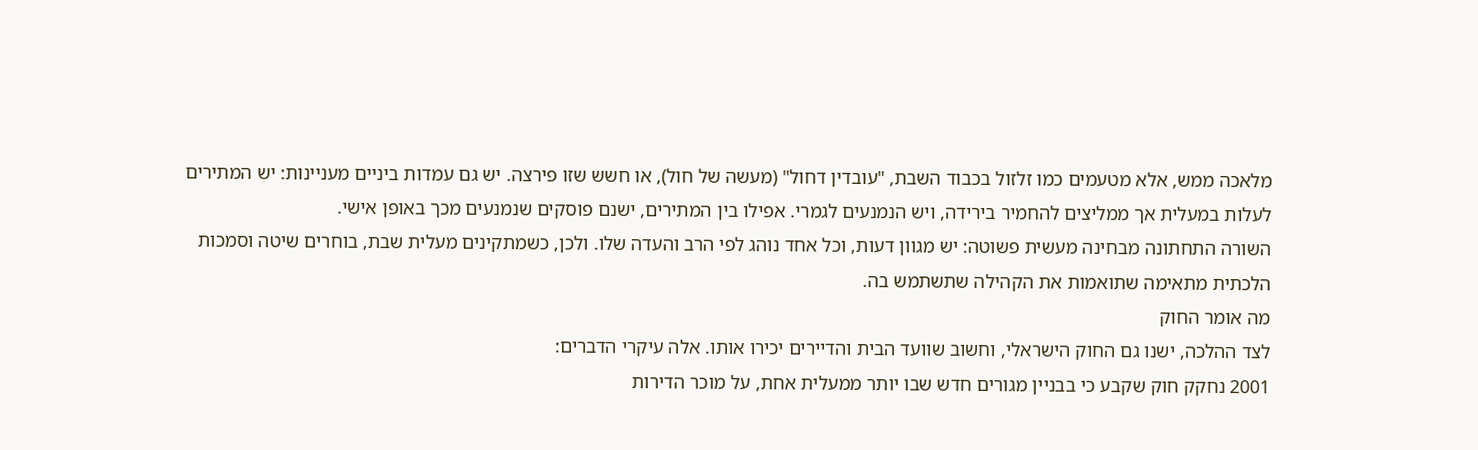מלאכה ממש, אלא מטעמים כמו זלזול בכבוד השבת, "עובדין דחול" (מעשה של חול), או חשש שזו פירצה. יש גם עמדות ביניים מעניינות: יש המתירים לעלות במעלית אך ממליצים להחמיר בירידה, ויש הנמנעים לגמרי. אפילו בין המתירים, ישנם פוסקים שנמנעים מכך באופן אישי.
השורה התחתונה מבחינה מעשית פשוטה: יש מגוון דעות, וכל אחד נוהג לפי הרב והעדה שלו. ולכן, כשמתקינים מעלית שבת, בוחרים שיטה וסמכות הלכתית מתאימה שתואמות את הקהילה שתשתמש בה.
מה אומר החוק
לצד ההלכה, ישנו גם החוק הישראלי, וחשוב שוועד הבית והדיירים יכירו אותו. אלה עיקרי הדברים:
2001 נחקק חוק שקבע כי בבניין מגורים חדש שבו יותר ממעלית אחת, על מוכר הדירות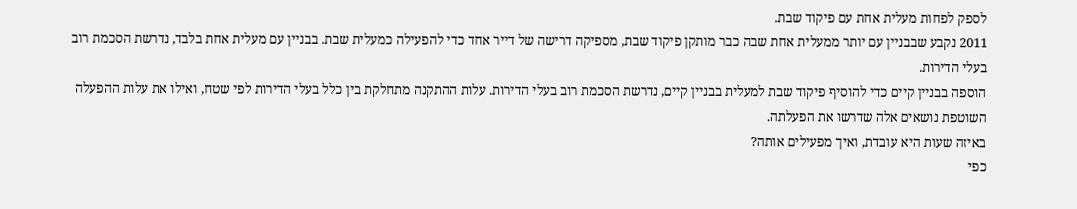לספק לפחות מעלית אחת עם פיקוד שבת.
2011 נקבע שבבניין עם יותר ממעלית אחת שבה כבר מותקן פיקוד שבת, מספיקה דרישה של דייר אחד כדי להפעילה כמעלית שבת. בבניין עם מעלית אחת בלבד, נדרשת הסכמת רוב בעלי הדירות.
הוספה בבניין קיים כדי להוסיף פיקוד שבת למעלית בבניין קיים, נדרשת הסכמת רוב בעלי הדירות. עלות ההתקנה מתחלקת בין כלל בעלי הדירות לפי שטח, ואילו את עלות ההפעלה השוטפת נושאים אלה שדרשו את הפעלתה.
באיזה שעות היא עובדת, ואיך מפעילים אותה?
כפי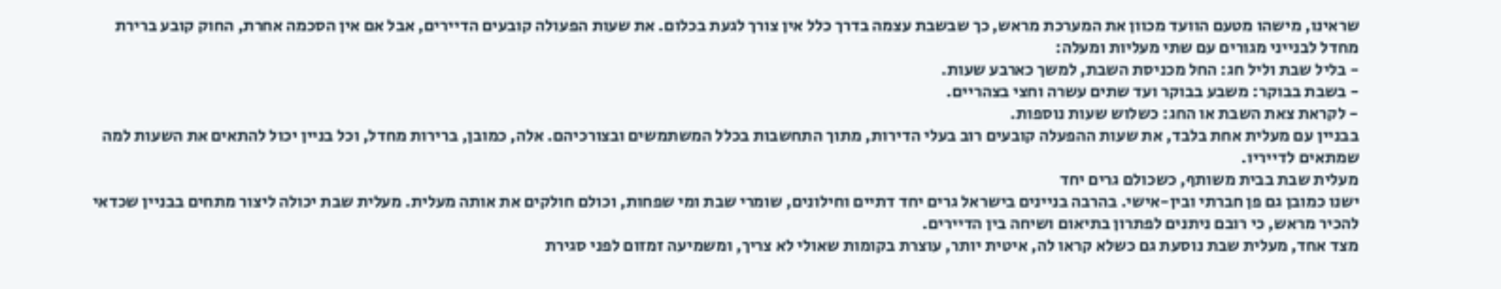שראינו, מישהו מטעם הוועד מכוון את המערכת מראש, כך שבשבת עצמה בדרך כלל אין צורך לגעת בכלום. את שעות הפעולה קובעים הדיירים, אבל אם אין הסכמה אחרת, החוק קובע ברירת מחדל לבנייני מגורים עם שתי מעליות ומעלה:
- בליל שבת וליל חג: החל מכניסת השבת, למשך כארבע שעות.
- בשבת בבוקר: משבע בבוקר ועד שתים עשרה וחצי בצהריים.
- לקראת צאת השבת או החג: כשלוש שעות נוספות.
בבניין עם מעלית אחת בלבד, את שעות ההפעלה קובעים רוב בעלי הדירות, מתוך התחשבות בכלל המשתמשים ובצורכיהם. אלה, כמובן, ברירות מחדל, וכל בניין יכול להתאים את השעות למה שמתאים לדייריו.
מעלית שבת בבית משותף, כשכולם גרים יחד
ישנו כמובן גם פן חברתי ובין-אישי. בהרבה בניינים בישראל גרים יחד דתיים וחילונים, שומרי שבת ומי שפחות, וכולם חולקים את אותה מעלית. מעלית שבת יכולה ליצור מתחים בבניין שכדאי להכיר מראש, כי רובם ניתנים לפתרון בתיאום ושיחה בין הדיירים.
מצד אחד, מעלית שבת נוסעת גם כשלא קראו לה, איטית יותר, עוצרת בקומות שאולי לא צריך, ומשמיעה זמזום לפני סגירת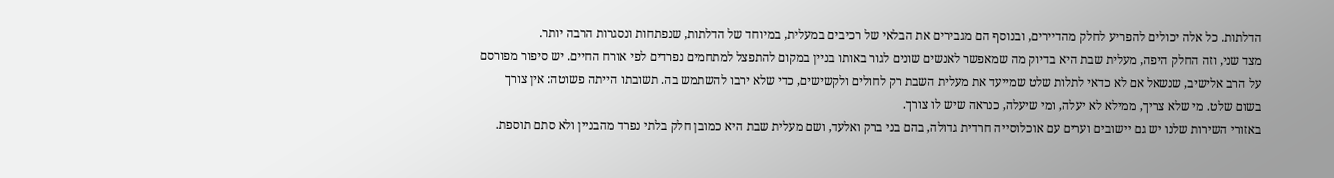הדלתות. כל אלה יכולים להפריע לחלק מהדיירים, ובנוסף הם מגבירים את הבלאי של רכיבים במעלית, במיוחד של הדלתות, שנפתחות ונסגרות הרבה יותר.
מצד שני, וזה החלק היפה, מעלית שבת היא בדיוק מה שמאפשר לאנשים שונים לגור באותו בניין במקום להתפצל למתחמים נפרדים לפי אורח החיים. יש סיפור מפורסם על הרב אלישיב, שנשאל אם לא כדאי לתלות שלט שמייעד את מעלית השבת רק לחולים ולקשישים, כדי שלא ירבו להשתמש בה. תשובתו הייתה פשוטה: אין צורך בשום שלט. מי שלא צריך, ממילא לא יעלה, ומי שיעלה, כנראה שיש לו צורך.
באזורי השירות שלנו יש גם יישובים וערים עם אוכלוסייה חרדית גדולה, בהם בני ברק ואלעד, ושם מעלית שבת היא כמובן חלק בלתי נפרד מהבניין ולא סתם תוספת.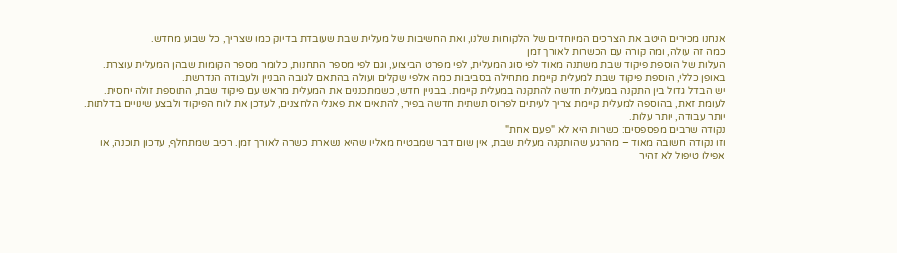אנחנו מכירים היטב את הצרכים המיוחדים של הלקוחות שלנו, ואת החשיבות של מעלית שבת שעובדת בדיוק כמו שצריך, כל שבוע מחדש.
כמה זה עולה, ומה קורה עם הכשרות לאורך זמן
העלות של הוספת פיקוד שבת משתנה מאוד לפי סוג המעלית, לפי מפרט הביצוע, וגם לפי מספר התחנות, כלומר מספר הקומות שבהן המעלית עוצרת. באופן כללי, הוספת פיקוד שבת למעלית קיימת מתחילה בסביבות כמה אלפי שקלים ועולה בהתאם לגובה הבניין ולעבודה הנדרשת.
יש הבדל גדול בין התקנה במעלית חדשה להתקנה במעלית קיימת. בבניין חדש, כשמתכננים את המעלית מראש עם פיקוד שבת, התוספת זולה יחסית. לעומת זאת, בהוספה למעלית קיימת צריך לעיתים לפרוס תשתית חדשה בפיר, להתאים את פאנלי הלחצנים, לעדכן את לוח הפיקוד ולבצע שינויים בדלתות. יותר עבודה, יותר עלות.
נקודה שרבים מפספסים: כשרות היא לא "פעם אחת"
וזו נקודה חשובה מאוד – מהרגע שהותקנה מעלית שבת, אין שום דבר שמבטיח מאליו שהיא נשארת כשרה לאורך זמן. רכיב שמתחלף, עדכון תוכנה, או אפילו טיפול לא זהיר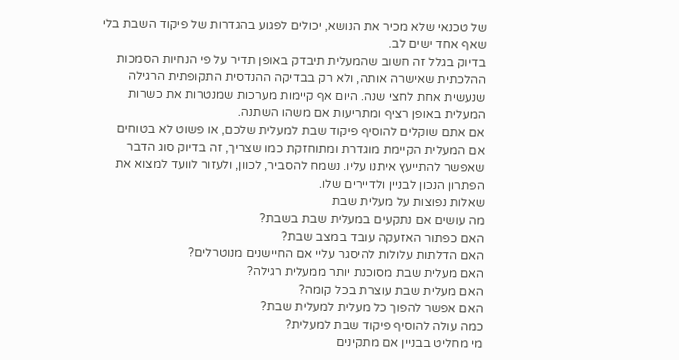של טכנאי שלא מכיר את הנושא, יכולים לפגוע בהגדרות של פיקוד השבת בלי שאף אחד ישים לב.
בדיוק בגלל זה חשוב שהמעלית תיבדק באופן תדיר על פי הנחיות הסמכות ההלכתית שאישרה אותה, ולא רק בבדיקה ההנדסית התקופתית הרגילה שנעשית אחת לחצי שנה. היום אף קיימות מערכות שמנטרות את כשרות המעלית באופן רציף ומתריעות אם משהו השתנה.
אם אתם שוקלים להוסיף פיקוד שבת למעלית שלכם, או פשוט לא בטוחים אם המעלית הקיימת מוגדרת ומתוחזקת כמו שצריך, זה בדיוק סוג הדבר שאפשר להתייעץ איתנו עליו. נשמח להסביר, לכוון, ולעזור לוועד למצוא את הפתרון הנכון לבניין ולדיירים שלו.
שאלות נפוצות על מעלית שבת
מה עושים אם נתקעים במעלית שבת בשבת?
האם כפתור האזעקה עובד במצב שבת?
האם הדלתות עלולות להיסגר עליי אם החיישנים מנוטרלים?
האם מעלית שבת מסוכנת יותר ממעלית רגילה?
האם מעלית שבת עוצרת בכל קומה?
האם אפשר להפוך כל מעלית למעלית שבת?
כמה עולה להוסיף פיקוד שבת למעלית?
מי מחליט בבניין אם מתקינים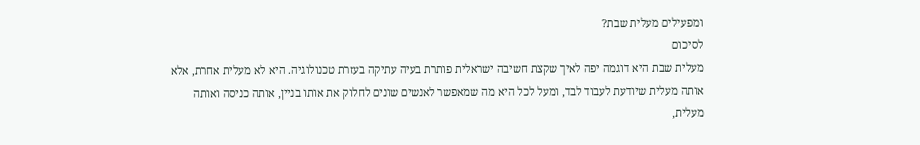ומפעילים מעלית שבת?
לסיכום
מעלית שבת היא דוגמה יפה לאיך שקצת חשיבה ישראלית פותרת בעיה עתיקה בעזרת טכנולוגיה. היא לא מעלית אחרת, אלא אותה מעלית שיודעת לעבוד לבד, ומעל לכל היא מה שמאפשר לאנשים שונים לחלוק את אותו בניין, אותה כניסה ואותה מעלית,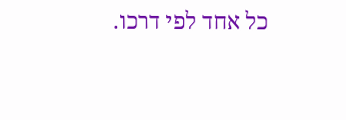כל אחד לפי דרכו.